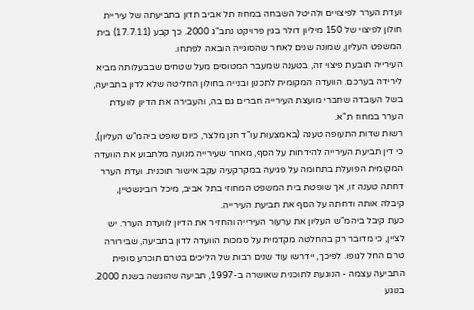ועדת הערר לפיצויים ולהיטל השבחה במחוז תל אביב תדון בתביעתה של עיריית חולון לפיצוי של 150 מיליון דולר בגין פרויקט נתב"ג 2000. כך קבע (17.7.11) בית המשפט העליון, שמונה שנים לאחר שהסוגייה הובאה לפתחו.
העירייה תובעת פיצוי זה, בטענה שמעבר המטוסים מעל שטחים שבבעלותה מביא לירידה בערכם. הוועדה המקומית לתכנון ובנייה בחולון החליטה שלא לדון בתביעה, בשל העובדה שחברי מועצת העירייה חברים גם בה, והעבירה את הדיון לוועדת הערר במחוז ת"א.
רשות שדות התעופה טענה (באמצעות עו"ד חנן מלצר, כיום שופט ביהמ"ש העליון), כי דין תביעת העירייה להידחות על הסף, מאחר שעירייה מנועה מלתבוע את הוועדה המקומית הפועלת בתחומה על פגיעה במקרקעיה עקב אישור תוכנית. ועדת הערר דחתה טענה זו, אך שופטת בית המשפט המחוזי בתל אביב, מיכל רובינשטיין, קיבלה אותה ודחתה על הסף את תביעת העירייה.
כעת קיבל ביהמ"ש העליון את ערעור העירייה והחזיר את הדיון לוועדת הערר. יש לציין, כי מדובר רק בהחלטה מקדמית על סמכות הוועדה לדון בתביעה, שבירורה טרם החל לגופו. לפיכך, יידרשו עוד שנים רבות של הליכים בטרם תוכרע סופית התביעה עצמה - הנוגעת לתוכנית שאושרה ב-1997, תביעה שהוגשה בשנת 2000.
בנוגע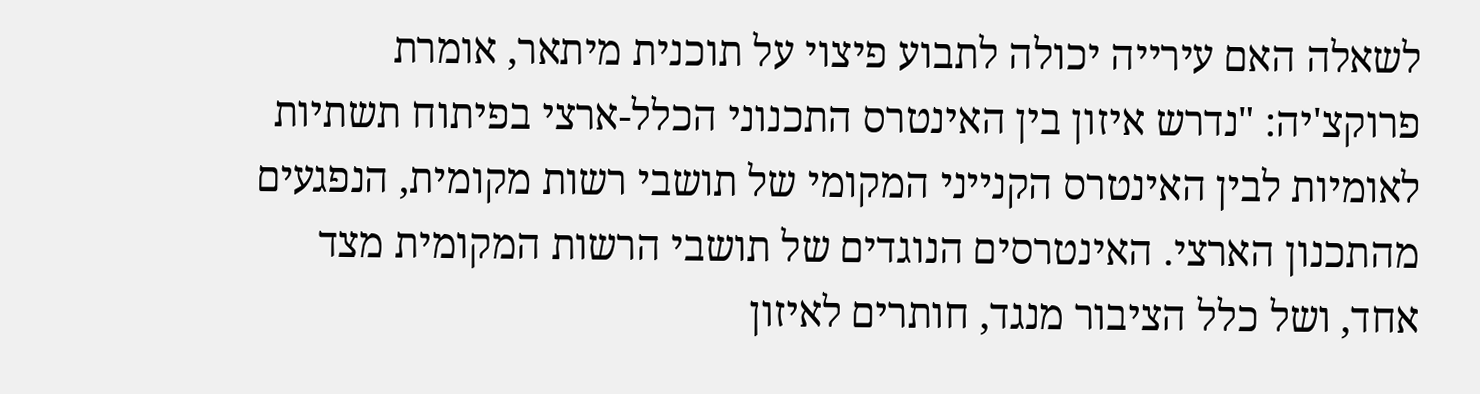לשאלה האם עירייה יכולה לתבוע פיצוי על תוכנית מיתאר, אומרת פרוקצ'יה: "נדרש איזון בין האינטרס התכנוני הכלל-ארצי בפיתוח תשתיות לאומיות לבין האינטרס הקנייני המקומי של תושבי רשות מקומית, הנפגעים מהתכנון הארצי. האינטרסים הנוגדים של תושבי הרשות המקומית מצד אחד, ושל כלל הציבור מנגד, חותרים לאיזון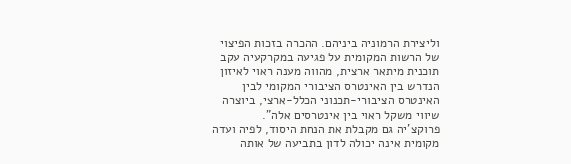וליצירת הרמוניה ביניהם. ההכרה בזכות הפיצוי של הרשות המקומית על פגיעה במקרקעיה עקב תוכנית מיתאר ארצית, מהווה מענה ראוי לאיזון הנדרש בין האינטרס הציבורי המקומי לבין האינטרס הציבורי-תכנוני הכלל-ארצי, ביוצרה שיווי משקל ראוי בין אינטרסים אלה".
פרוקצ'יה גם מקבלת את הנחת היסוד, לפיה ועדה מקומית אינה יכולה לדון בתביעה של אותה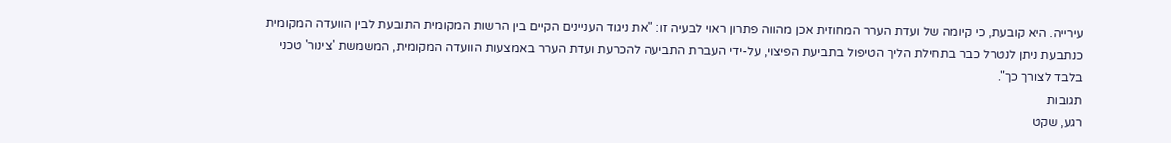עירייה. היא קובעת, כי קיומה של ועדת הערר המחוזית אכן מהווה פתרון ראוי לבעיה זו: "את ניגוד העניינים הקיים בין הרשות המקומית התובעת לבין הוועדה המקומית כנתבעת ניתן לנטרל כבר בתחילת הליך הטיפול בתביעת הפיצוי, על-ידי העברת התביעה להכרעת ועדת הערר באמצעות הוועדה המקומית, המשמשת 'צינור' טכני בלבד לצורך כך".
תגובות
רגע, שקט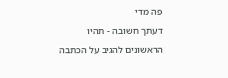פה מדי
דעתך חשובה - תהיו הראשונים להגיב על הכתבה